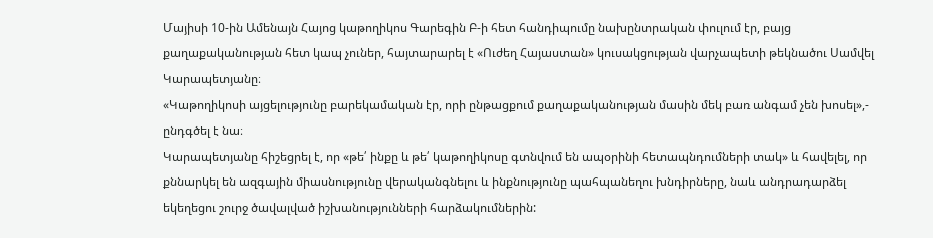Մայիսի 10-ին Ամենայն Հայոց կաթողիկոս Գարեգին Բ-ի հետ հանդիպումը նախընտրական փուլում էր, բայց քաղաքականության հետ կապ չուներ, հայտարարել է «Ուժեղ Հայաստան» կուսակցության վարչապետի թեկնածու Սամվել Կարապետյանը։
«Կաթողիկոսի այցելությունը բարեկամական էր, որի ընթացքում քաղաքականության մասին մեկ բառ անգամ չեն խոսել»,- ընդգծել է նա։
Կարապետյանը հիշեցրել է, որ «թե՛ ինքը և թե՛ կաթողիկոսը գտնվում են ապօրինի հետապնդումների տակ» և հավելել, որ քննարկել են ազգային միասնությունը վերականգնելու և ինքնությունը պահպանեղու խնդիրները, նաև անդրադարձել եկեղեցու շուրջ ծավալված իշխանությունների հարձակումներին: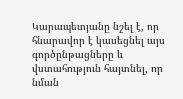Կարապետյանը նշել է, որ հնարավոր է կասեցնել այս գործընթացները և վստահություն հայտնել, որ նման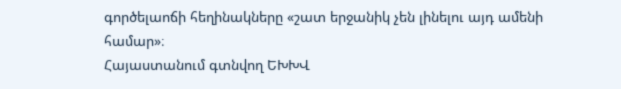գործելաոճի հեղինակները «շատ երջանիկ չեն լինելու այդ ամենի համար»։
Հայաստանում գտնվող ԵԽԽՎ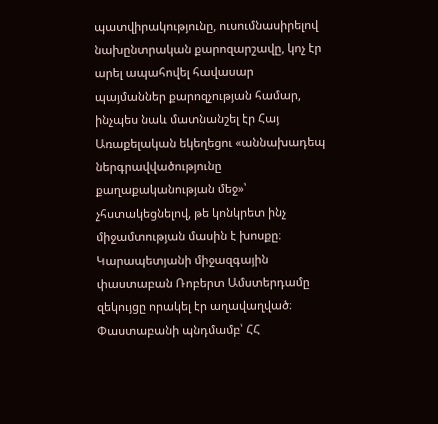պատվիրակությունը, ուսումնասիրելով նախընտրական քարոզարշավը, կոչ էր արել ապահովել հավասար պայմաններ քարոզչության համար, ինչպես նաև մատնանշել էր Հայ Առաքելական եկեղեցու «աննախադեպ ներգրավվածությունը քաղաքականության մեջ»՝ չհստակեցնելով, թե կոնկրետ ինչ միջամտության մասին է խոսքը։
Կարապետյանի միջազգային փաստաբան Ռոբերտ Ամստերդամը զեկույցը որակել էր աղավաղված։ Փաստաբանի պնդմամբ՝ ՀՀ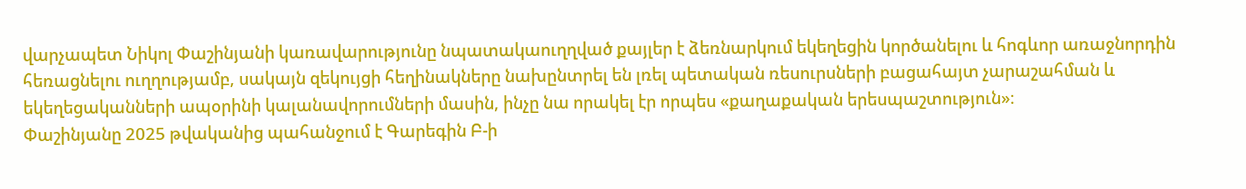վարչապետ Նիկոլ Փաշինյանի կառավարությունը նպատակաուղղված քայլեր է ձեռնարկում եկեղեցին կործանելու և հոգևոր առաջնորդին հեռացնելու ուղղությամբ, սակայն զեկույցի հեղինակները նախընտրել են լռել պետական ռեսուրսների բացահայտ չարաշահման և եկեղեցականների ապօրինի կալանավորումների մասին, ինչը նա որակել էր որպես «քաղաքական երեսպաշտություն»։
Փաշինյանը 2025 թվականից պահանջում է Գարեգին Բ-ի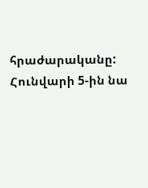հրաժարականը: Հունվարի 5-ին նա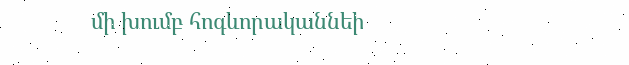մի խումբ հոգևորականնեի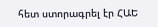հետ ստորագրել էր ՀԱԵ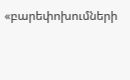«բարեփոխումների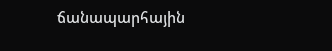ճանապարհային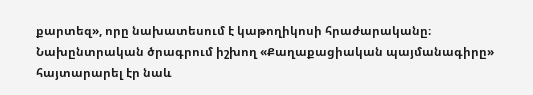քարտեզ», որը նախատեսում է կաթողիկոսի հրաժարականը։ Նախընտրական ծրագրում իշխող «Քաղաքացիական պայմանագիրը» հայտարարել էր նաև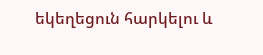եկեղեցուն հարկելու և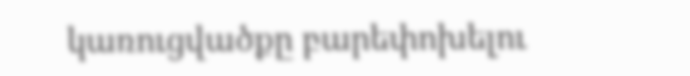կառուցվածքը բարեփոխելու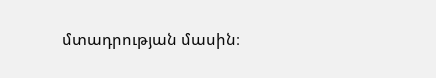մտադրության մասին։